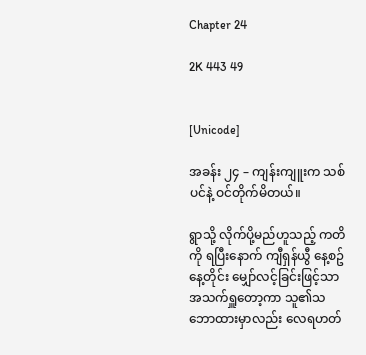Chapter 24

2K 443 49


[Unicode]

အခန်း ၂၄ – ကျန်းကျူးက သစ်ပင်နဲ့ ဝင်တိုက်မိတယ်။

ရွာသို့ လိုက်ပို့မည်ဟူသည့် ကတိကို ရပြီးနောက် ကျီရှန်ယွီ နေ့စဥ်နေ့တိုင်း မျှော်လင့်ခြင်းဖြင့်သာ အသက်ရှူတော့ကာ သူ၏သဘောထားမှာလည်း လေရဟတ်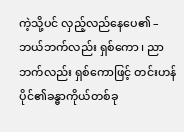ကဲ့သို့ပင် လှည့်လည်နေပေ၏ – ဘယ်ဘက်လည်း ရှစ်ကော ၊ ညာဘက်လည်း ရှစ်ကောဖြင့် တင်းဟန်ပိုင်၏ခန္ဓာကိုယ်တစ်ခု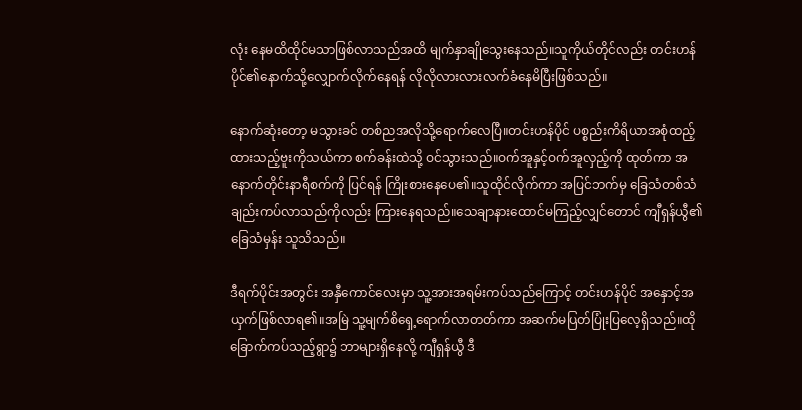လုံး နေမထိထိုင်မသာဖြစ်လာသည်အထိ မျက်နှာချိုသွေးနေသည်။သူကိုယ်တိုင်လည်း တင်းဟန်ပိုင်၏နောက်သို့လျှောက်လိုက်နေရန် လိုလိုလားလားလက်ခံနေမိပြီးဖြစ်သည်။

နောက်ဆုံးတော့ မသွားခင် တစ်ညအလိုသို့ရောက်လေပြီ။တင်းဟန်ပိုင် ပစ္စည်းကိရိယာအစုံထည့်ထားသည့်ဗူးကိုသယ်ကာ စက်ခန်းထဲသို့ ဝင်သွားသည်။ဝက်အူနှင့်ဝက်အူလှည့်ကို ထုတ်ကာ အနောက်တိုင်းနာရီစက်ကို ပြင်ရန် ကြိုးစားနေပေ၏။သူထိုင်လိုက်ကာ အပြင်ဘက်မှ ခြေသံတစ်သံချည်းကပ်လာသည်ကိုလည်း ကြားနေရသည်။သေချာနားထောင်မကြည့်လျှင်တောင် ကျီရှန်ယွီ၏ခြေသံမှန်း သူသိသည်။

ဒီရက်ပိုင်းအတွင်း အနှီကောင်လေးမှာ သူ့အားအရမ်းကပ်သည်ကြောင့် တင်းဟန်ပိုင် အနှောင့်အယှက်ဖြစ်လာရ၏။အမြဲ သူ့မျက်စိရှေ့ရောက်လာတတ်ကာ အဆက်မပြတ်ပြုံးပြလေ့ရှိသည်။ထိုခြောက်ကပ်သည့်ရွာ၌ ဘာများရှိနေလို့ ကျီရှန်ယွီ ဒီ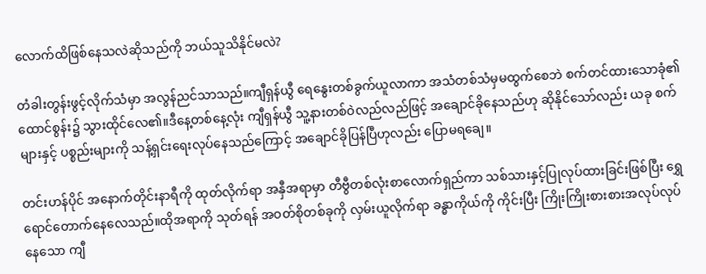လောက်ထိဖြစ်နေသလဲဆိုသည်ကို ဘယ်သူသိနိုင်မလဲ?

တံခါးတွန်းဖွင့်လိုက်သံမှာ အလွန်ညင်သာသည်။ကျီရှန်ယွီ ရေနွေးတစ်ခွက်ယူလာကာ အသံတစ်သံမှမထွက်စေဘဲ စက်တင်ထားသောခုံ၏ထောင်စွန်း၌ သွားထိုင်လေ၏။ဒီနေ့တစ်နေ့လုံး ကျီရှန်ယွီ သူ့နားတစ်ဝဲလည်လည်ဖြင့် အချောင်ခိုနေသည်ဟု ဆိုနိုင်သော်လည်း ယခု စက်များနှင့် ပစ္စည်းများကို သန့်ရှင်းရေးလုပ်နေသည်ကြောင့် အချောင်ခိုပြန်ပြီဟုလည်း ပြောမရချေ။

တင်းဟန်ပိုင် အနောက်တိုင်းနာရီကို ထုတ်လိုက်ရာ အနှီအရာမှာ တီဗွီတစ်လုံးစာလောက်ရှည်ကာ သစ်သားနှင့်ပြုလုပ်ထားခြင်းဖြစ်ပြီး ရွှေရောင်တောက်နေလေသည်။ထိုအရာကို သုတ်ရန် အဝတ်စိုတစ်ခုကို လှမ်းယူလိုက်ရာ ခန္ဓာကိုယ်ကို ကိုင်းပြီး ကြိုးကြိုးစားစားအလုပ်လုပ်နေသော ကျီ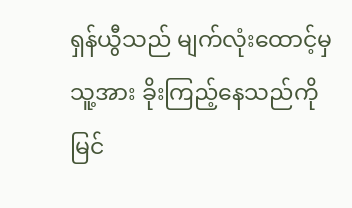ရှန်ယွီသည် မျက်လုံးထောင့်မှ သူ့အား ခိုးကြည့်နေသည်ကို မြင်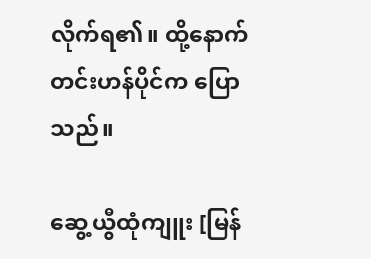လိုက်ရ၏။ ထို့နောက် တင်းဟန်ပိုင်က ပြောသည်။

ဆွေ့ယွီထုံကျူး [မြန်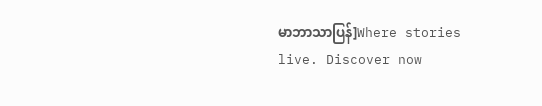မာဘာသာပြန်]Where stories live. Discover now